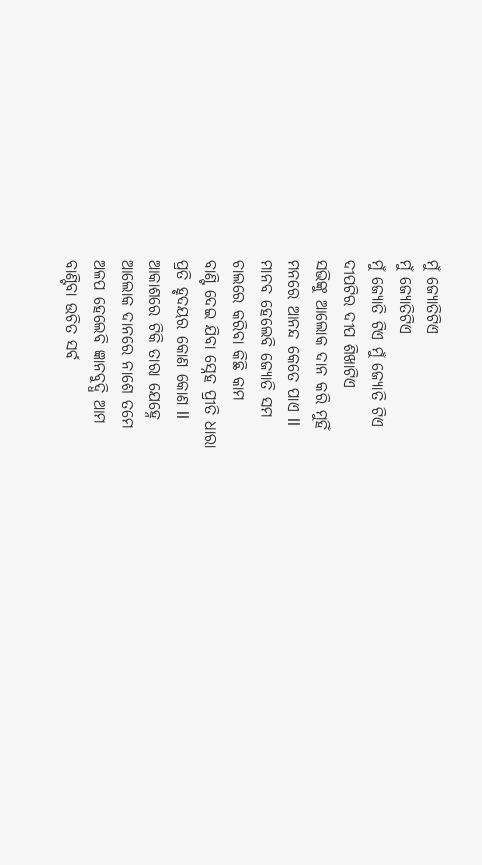ମୁଁ ଜ୍ୟୋତିଟିଏ
ମୁଁ ଜ୍ୟୋତିଟିଏ
ମୁଁ ଜ୍ୟୋତି ଟିଏ ମୁଁ ଜ୍ୟୋତି ଟିଏ
ଦୀପଟିର ଦୀପ ଶିଖାଟିଏ
ସଭିଙ୍କୁ ଆଲୋକ ଦାନ କରି ମୁହିଁ
ମନରେ ଆନନ୍ଦ କେତେ ପାଏ ll
ମାନବ ହେଲେବି ଜ୍ୟୋତି ସମ
ଚାଲରେ କରିବା କିଛି କାମ
ବାଣ୍ଟି ଦେଇ ଯିବା ସ୍ନେହ ପ୍ରୀତି ଧାରା
ପ୍ରତି ହୃଦୟର କୋଣ କୋଣ ll
ଆକାଶରେ ଟିକି ତାରା ଯେହ୍ନେ
ଆଲୋକ ଦାନରେ ନାଶେ ତମେ
ଅଳପ ହେଲେବି ଜ୍ଞାନବୁଦ୍ଧି ଆମ
ବାଣ୍ଟିବା ଉଚିତ ସର୍ବ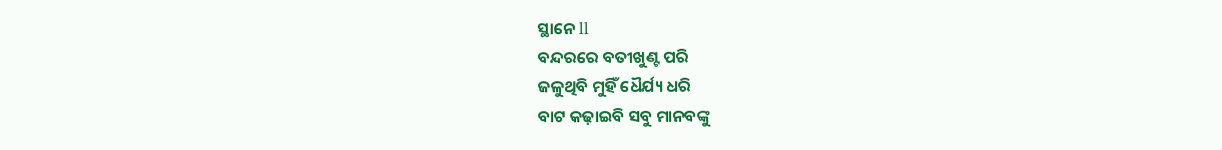ସ୍ଥାନେ ll
ବନ୍ଦରରେ ବତୀଖୁଣ୍ଟ ପରି
ଜଳୁଥିବି ମୁହିଁ ଧୈର୍ଯ୍ୟ ଧରି
ବାଟ କଢ଼ାଇବି ସବୁ ମାନବଙ୍କୁ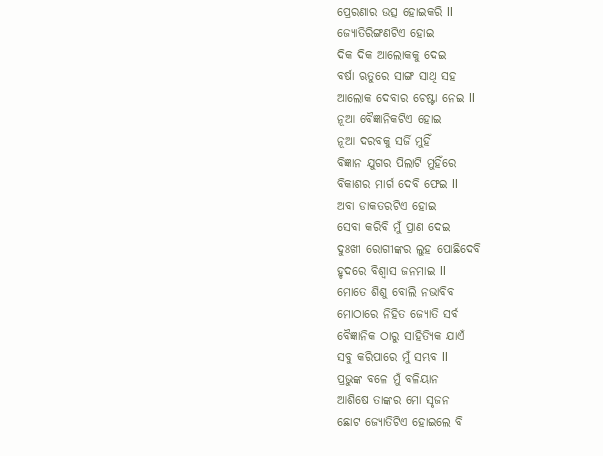ପ୍ରେରଣାର ଉତ୍ସ ହୋଇକରି ll
ଜ୍ୟୋତିରିଙ୍ଗଣଟିଏ ହୋଇ
ଦିକ ଦିକ ଆଲୋକକୁ ଦେଇ
ବର୍ଷା ଋତୁରେ ସାଙ୍ଗ ସାଥି ସହ
ଆଲୋକ ଦେବାର ଚେଷ୍ଟା ନେଇ ll
ନୂଆ ବୈଜ୍ଞାନିକଟିଏ ହୋଇ
ନୂଆ ଦରବକୁ ସର୍ଜି ମୁହିଁ
ବିଜ୍ଞାନ ଯୁଗର ପିଲାଟି ମୁହିଁରେ
ବିକାଶର ମାର୍ଗ ଦେବି ଫେଇ ll
ଅବା ଡାକତରଟିଏ ହୋଇ
ସେବା କରିବି ମୁଁ ପ୍ରାଣ ଦେଇ
ଦୁଃଖୀ ରୋଗୀଙ୍କର ଲୁହ ପୋଛିଦେବି
ହୃଦରେ ବିଶ୍ୱାସ ଜନମାଇ ll
ମୋତେ ଶିଶୁ ବୋଲି ନଭାବିବ
ମୋଠାରେ ନିହିତ ଜ୍ୟୋତି ସର୍ବ
ବୈଜ୍ଞାନିକ ଠାରୁ ସାହିତ୍ୟିକ ଯାଏଁ
ସବୁ କରିପାରେ ମୁଁ ସମ୍ଭବ ll
ପ୍ରଭୁଙ୍କ ବଳେ ମୁଁ ବଳିୟାନ
ଆଶିଷେ ତାଙ୍କର ମୋ ସୃଜନ
ଛୋଟ ଜ୍ୟୋତିଟିଏ ହୋଇଲେ ବି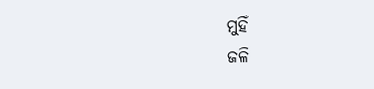ମୁହିଁ
ଜଳି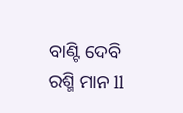ବାଣ୍ଟି ଦେବି ରଶ୍ମି ମାନ ll